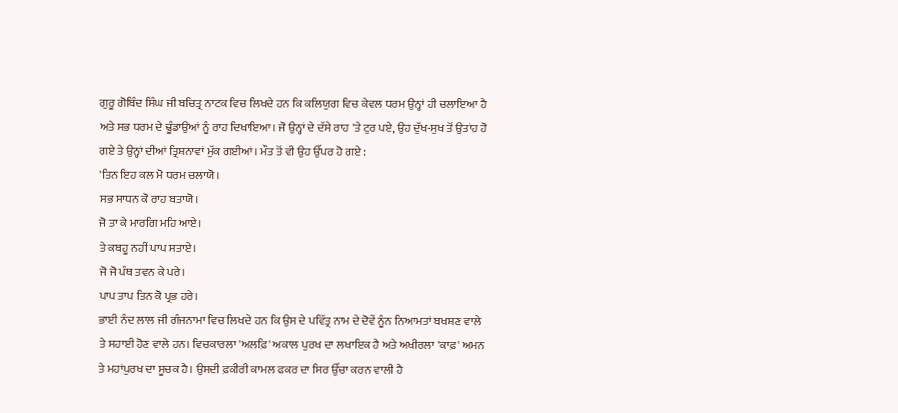ਗੁਰੂ ਗੋਬਿੰਦ ਸਿੰਘ ਜੀ ਬਚਿਤ੍ਰ ਨਾਟਕ ਵਿਚ ਲਿਖਦੇ ਹਨ ਕਿ ਕਲਿਯੁਗ ਵਿਚ ਕੇਵਲ ਧਰਮ ਉਨ੍ਹਾਂ ਹੀ ਚਲਾਇਆ ਹੈ ਅਤੇ ਸਭ ਧਰਮ ਦੇ ਢੂੰਡਾਉਆਂ ਨੂੰ ਰਾਹ ਦਿਖਾਇਆ। ਜੋ ਉਨ੍ਹਾਂ ਦੇ ਦੱਸੇ ਰਾਹ 'ਤੇ ਟੁਰ ਪਏ, ਉਹ ਦੁੱਖ-ਸੁਖ ਤੋਂ ਉਤਾਂਹ ਹੋ ਗਏ ਤੇ ਉਨ੍ਹਾਂ ਦੀਆਂ ਤ੍ਰਿਸ਼ਨਾਵਾਂ ਮੁੱਕ ਗਈਆਂ। ਮੌਤ ਤੋਂ ਵੀ ਉਹ ਉੱਪਰ ਹੋ ਗਏ :
'ਤਿਨ ਇਹ ਕਲ ਮੋ ਧਰਮ ਚਲਾਯੋ।
ਸਭ ਸਾਧਨ ਕੋ ਰਾਹ ਬਤਾਯੋ।
ਜੋ ਤਾ ਕੇ ਮਾਰਗਿ ਮਹਿ ਆਏ।
ਤੇ ਕਬਹੂ ਨਹੀਂ ਪਾਪ ਸਤਾਏ।
ਜੋ ਜੋ ਪੰਥ ਤਵਨ ਕੇ ਪਰੇ।
ਪਾਪ ਤਾਪ ਤਿਨ ਕੋ ਪ੍ਰਭ ਹਰੇ।
ਭਾਈ ਨੰਦ ਲਾਲ ਜੀ ਗੰਜਨਾਮਾ ਵਿਚ ਲਿਖਦੇ ਹਨ ਕਿ ਉਸ ਦੇ ਪਵਿੱਤ੍ਰ ਨਾਮ ਦੇ ਦੋਵੇਂ ਨੂੰਨ ਨਿਆਮਤਾਂ ਬਖਸ਼ਣ ਵਾਲੇ ਤੇ ਸਹਾਈ ਹੋਣ ਵਾਲੇ ਹਨ। ਵਿਚਕਾਰਲਾ 'ਅਲਫ਼ਿ' ਅਕਾਲ ਪੁਰਖ ਦਾ ਲਖਾਇਕ ਹੈ ਅਤੇ ਅਖੀਰਲਾ 'ਕਾਫ਼' ਅਮਨ ਤੇ ਮਹਾਂਪੁਰਖ ਦਾ ਸੂਚਕ ਹੈ। ਉਸਦੀ ਫ਼ਕੀਰੀ ਕਾਮਲ ਫਕਰ ਦਾ ਸਿਰ ਉੱਚਾ ਕਰਨ ਵਾਲੀ ਹੈ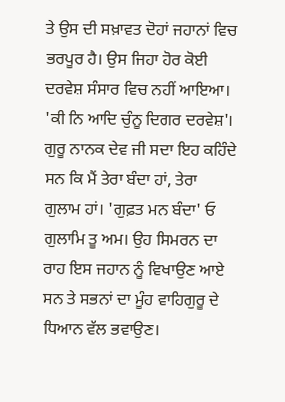ਤੇ ਉਸ ਦੀ ਸਖ਼ਾਵਤ ਦੋਹਾਂ ਜਹਾਨਾਂ ਵਿਚ ਭਰਪੂਰ ਹੈ। ਉਸ ਜਿਹਾ ਹੋਰ ਕੋਈ ਦਰਵੇਸ਼ ਸੰਸਾਰ ਵਿਚ ਨਹੀਂ ਆਇਆ। 'ਕੀ ਨਿ ਆਦਿ ਚੁੰਨੂ ਦਿਗਰ ਦਰਵੇਸ਼'।
ਗੁਰੂ ਨਾਨਕ ਦੇਵ ਜੀ ਸਦਾ ਇਹ ਕਹਿੰਦੇ ਸਨ ਕਿ ਮੈਂ ਤੇਰਾ ਬੰਦਾ ਹਾਂ, ਤੇਰਾ ਗੁਲਾਮ ਹਾਂ। 'ਗੁਫ਼ਤ ਮਨ ਬੰਦਾ' ਓ ਗੁਲਾਮਿ ਤੂ ਅਮ। ਉਹ ਸਿਮਰਨ ਦਾ ਰਾਹ ਇਸ ਜਹਾਨ ਨੂੰ ਵਿਖਾਉਣ ਆਏ ਸਨ ਤੇ ਸਭਨਾਂ ਦਾ ਮੂੰਹ ਵਾਹਿਗੁਰੂ ਦੇ ਧਿਆਨ ਵੱਲ ਭਵਾਉਣ।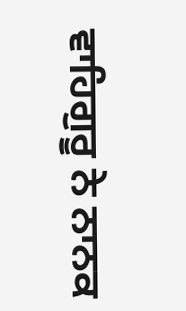ਵਾਹਿਗੁਰੂ ਨੇ ਨਾਨਕ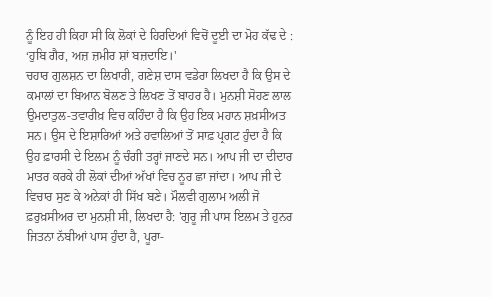ਨੂੰ ਇਹ ਹੀ ਕਿਹਾ ਸੀ ਕਿ ਲੋਕਾਂ ਦੇ ਹਿਰਦਿਆਂ ਵਿਚੋਂ ਦੂਈ ਦਾ ਮੋਹ ਕੱਢ ਦੇ :
‘ਹੁਬਿ ਗੈਰ, ਅਜ਼ ਜ਼ਮੀਰ ਸ਼ਾਂ ਬਜ਼ਦਾਇ।'
ਚਹਾਰ ਗੁਲਸ਼ਨ ਦਾ ਲਿਖਾਰੀ, ਗਣੇਸ਼ ਦਾਸ ਵਡੇਰਾ ਲਿਖਦਾ ਹੈ ਕਿ ਉਸ ਦੇ ਕਮਾਲਾਂ ਦਾ ਬਿਆਨ ਬੋਲਣ ਤੇ ਲਿਖਣ ਤੋਂ ਬਾਹਰ ਹੈ। ਮੁਨਸ਼ੀ ਸੋਹਣ ਲਾਲ ਉਮਦਾਤੁਲ-ਤਵਾਰੀਖ਼ ਵਿਚ ਕਹਿੰਦਾ ਹੈ ਕਿ ਉਹ ਇਕ ਮਹਾਨ ਸ਼ਖ਼ਸੀਅਤ ਸਨ। ਉਸ ਦੇ ਇਸ਼ਾਰਿਆਂ ਅਤੇ ਹਵਾਲਿਆਂ ਤੋਂ ਸਾਫ਼ ਪ੍ਰਗਟ ਹੁੰਦਾ ਹੈ ਕਿ ਉਹ ਫ਼ਾਰਸੀ ਦੇ ਇਲਮ ਨੂੰ ਚੰਗੀ ਤਰ੍ਹਾਂ ਜਾਣਦੇ ਸਨ। ਆਪ ਜੀ ਦਾ ਦੀਦਾਰ ਮਾਤਰ ਕਰਕੇ ਹੀ ਲੋਕਾਂ ਦੀਆਂ ਅੱਖਾਂ ਵਿਚ ਨੂਰ ਛਾ ਜਾਂਦਾ। ਆਪ ਜੀ ਦੇ ਵਿਚਾਰ ਸੁਣ ਕੇ ਅਨੇਕਾਂ ਹੀ ਸਿੱਖ ਬਣੇ। ਮੌਲਵੀ ਗੁਲਾਮ ਅਲੀ ਜੋ ਫ਼ਰੁਖ਼ਸੀਅਰ ਦਾ ਮੁਨਸ਼ੀ ਸੀ, ਲਿਖਦਾ ਹੈ: 'ਗੁਰੂ ਜੀ ਪਾਸ ਇਲਮ ਤੇ ਹੁਨਰ ਜਿਤਨਾ ਨੱਬੀਆਂ ਪਾਸ ਹੁੰਦਾ ਹੈ, ਪੂਰਾ-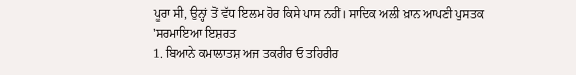ਪੂਰਾ ਸੀ, ਉਨ੍ਹਾਂ ਤੋਂ ਵੱਧ ਇਲਮ ਹੋਰ ਕਿਸੇ ਪਾਸ ਨਹੀਂ। ਸਾਦਿਕ ਅਲੀ ਖ਼ਾਨ ਆਪਣੀ ਪੁਸਤਕ 'ਸਰਮਾਇਆ ਇਸ਼ਰਤ
1. ਬਿਆਨੇ ਕਮਾਲਾਤਸ਼ ਅਜ ਤਕਰੀਰ ਓ ਤਹਿਰੀਰ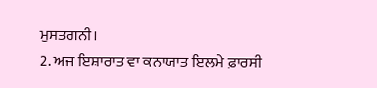ਮੁਸਤਗਨੀ।
2. ਅਜ ਇਸ਼ਾਰਾਤ ਵਾ ਕਨਾਯਾਤ ਇਲਮੇ ਫ਼ਾਰਸੀ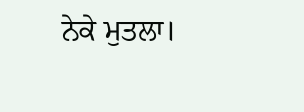ਨੇਕੇ ਮੁਤਲਾ।